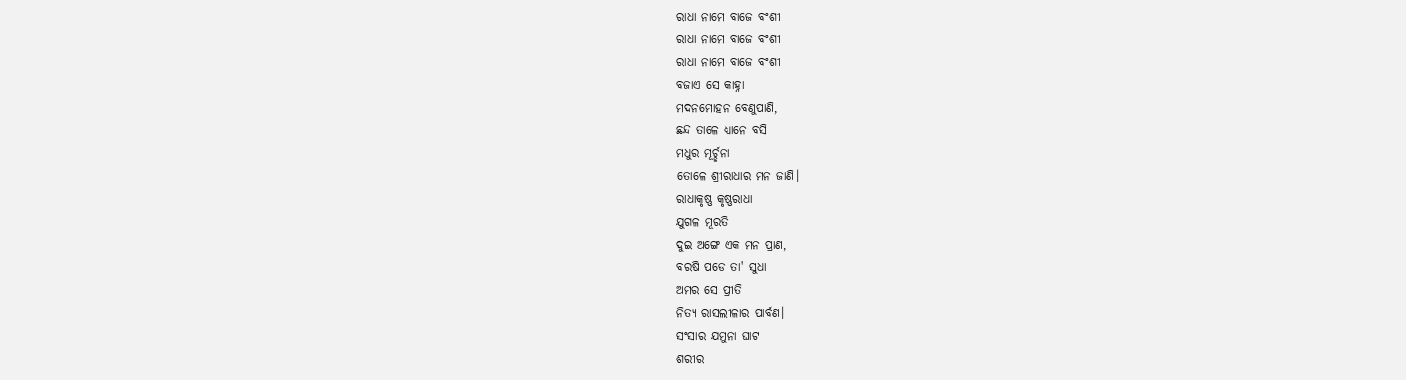ରାଧା ନାମେ ବାଜେ ବଂଶୀ
ରାଧା ନାମେ ବାଜେ ବଂଶୀ
ରାଧା ନାମେ ବାଜେ ବଂଶୀ
ବଜାଏ ସେ କାହ୍ନା
ମଦନମୋହନ ବେଣୁପାଣି,
ଛନ୍ଦ ତାଳେ ଧ୍ୟାନେ ବସି
ମଧୁର ମୂର୍ଚ୍ଛନା
ତୋଳେ ଶ୍ରୀରାଧାର ମନ ଜାଣି।
ରାଧାକୃଷ୍ଣ କୃଷ୍ଣରାଧା
ଯୁଗଳ ମୂରତି
ଦୁଇ ଅଙ୍ଗେ ଏକ ମନ ପ୍ରାଣ,
ବରଷି ପଡେ ତା' ସୁଧା
ଅମର ସେ ପ୍ରୀତି
ନିତ୍ୟ ରାସଲୀଳାର ପାର୍ବଣ।
ସଂସାର ଯମୁନା ଘାଟ
ଶରୀର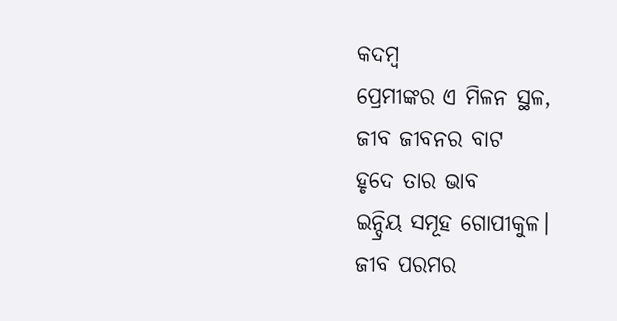କଦମ୍ଵ
ପ୍ରେମୀଙ୍କର ଏ ମିଳନ ସ୍ଥଳ,
ଜୀବ ଜୀବନର ବାଟ
ହୃଦେ ତାର ଭାବ
ଇନ୍ଦ୍ରିୟ ସମୂହ ଗୋପୀକୁଳ।
ଜୀବ ପରମର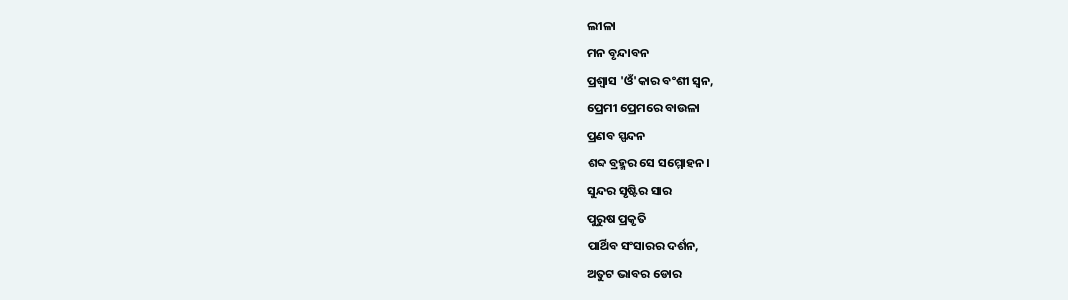ଲୀଳା
ମନ ବୃନ୍ଦାବନ
ପ୍ରଶ୍ବାସ 'ଓଁ'କାର ବଂଶୀ ସ୍ଵନ,
ପ୍ରେମୀ ପ୍ରେମରେ ବାଉଳା
ପ୍ରଣବ ସ୍ପନ୍ଦନ
ଶବ୍ଦ ବ୍ରହ୍ମର ସେ ସମ୍ମୋହନ।
ସୁନ୍ଦର ସୃଷ୍ଟିର ସାର
ପୁରୁଷ ପ୍ରକୃତି
ପାର୍ଥିବ ସଂସାରର ଦର୍ଶନ,
ଅତୁଟ ଭାବର ଡୋର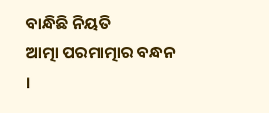ବାନ୍ଧିଛି ନିୟତି
ଆତ୍ମା ପରମାତ୍ମାର ବନ୍ଧନ ।